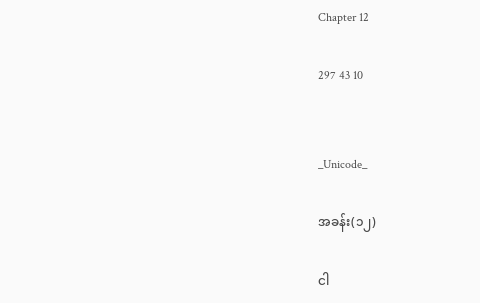Chapter 12

297 43 10


_Unicode_

အခန်း(၁၂)

ငါ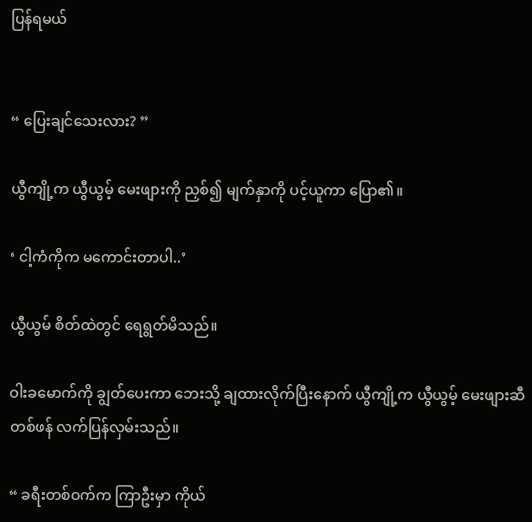ပြန်ရမယ်


“ ပြေးချင်သေးလား? ”

ယွီကျို့က ယွီယွမ့်‌ မေးဖျားကို ညှစ်၍ မျက်နှာကို ပင့်ယူကာ ပြော၏။

‘ ငါ့ကံကိုက မကောင်းတာပါ..’

ယွီယွမ် စိတ်ထဲတွင် ရေရွတ်မိသည်။

ဝါးခမောက်ကို ချွတ်ပေးကာ ဘေးသို့ ချထားလိုက်ပြီးနောက် ယွီကျို့က ယွီယွမ့် မေးဖျားဆီ တစ်ဖန် လက်ပြန်လှမ်းသည်။

“ ခရီးတစ်ဝက်က ကြာဦးမှာ ကိုယ်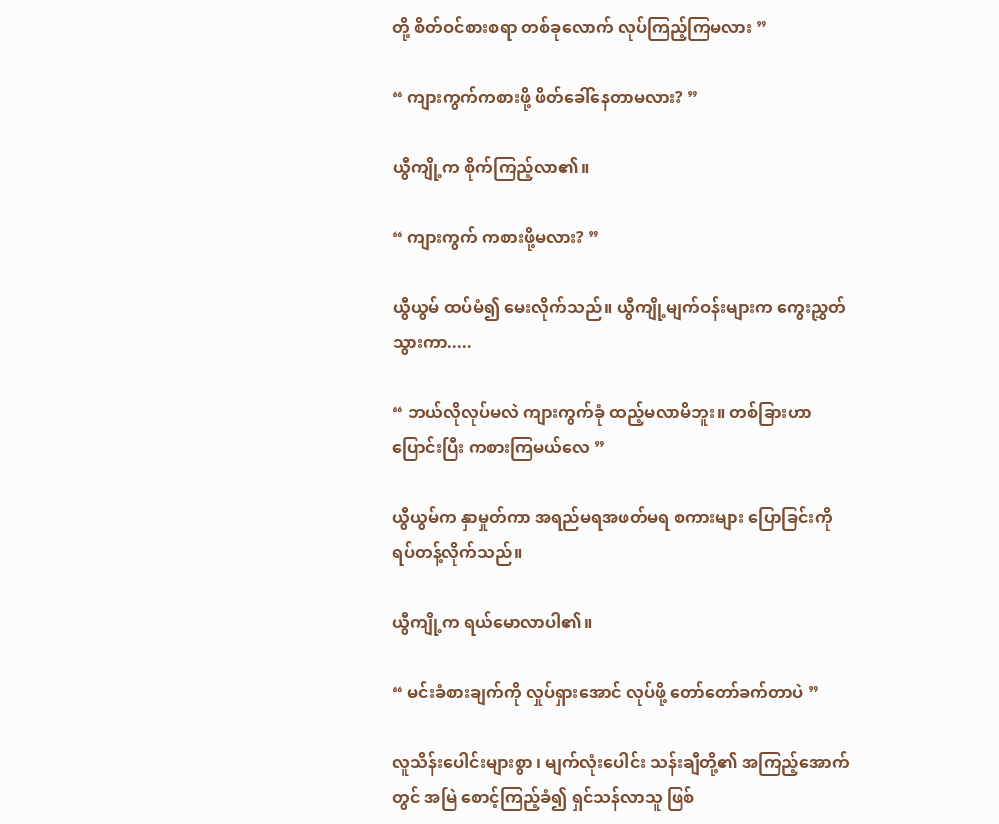တို့ စိတ်ဝင်စားစရာ တစ်ခုလောက် လုပ်ကြည့်ကြမလား ”

“ ကျားကွက်ကစားဖို့ ဖိတ်ခေါ်နေတာမလား? ”

ယွီကျို့က စိုက်ကြည့်လာ၏။

“ ကျားကွက် ကစားဖို့မလား? ”

ယွီယွမ် ထပ်မံ၍ မေးလိုက်သည်။ ယွီကျို့မျက်ဝန်းများက ကွေးညွှတ် သွားကာ.....

“ ဘယ်လိုလုပ်မလဲ ကျားကွက်ခုံ ထည့်မလာမိဘူး။ တစ်ခြားဟာ ပြောင်းပြီး ကစားကြမယ်လေ ”

ယွီယွမ်က နှာမှုတ်ကာ အရည်မရအဖတ်မရ စကားများ ပြောခြင်းကို ရပ်တန့်လိုက်သည်။

ယွီကျို့က ရယ်မောလာပါ၏။

“ မင်းခံစားချက်ကို လှုပ်ရှားအောင် လုပ်ဖို့ တော်တော်ခက်တာပဲ ”

လူသိန်းပေါင်းများစွာ ၊ မျက်လုံးပေါင်း သန်းချီတို့၏ အကြည့်အောက် တွင် အမြဲ စောင့်ကြည့်ခံ၍ ရှင်သန်လာသူ ဖြစ်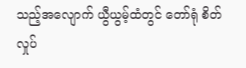သည့်အလျောက် ယွီယွမ့်ထံတွင် တော်ရုံ စိတ်လှုပ်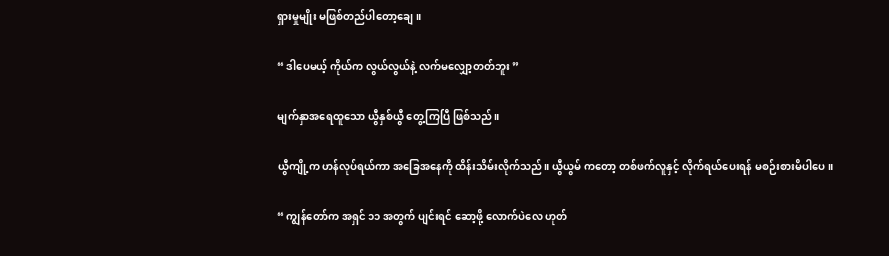ရှားမှုမျိုး မဖြစ်တည်ပါတော့ချေ။

“ ဒါပေမယ့် ကိုယ်က လွယ်လွယ်နဲ့ လက်မလျှော့တတ်ဘူး ”

မျက်နှာအရေထူသော ယွီနှစ်ယွီ တွေ့ကြပြီ ဖြစ်သည်။

ယွီကျို့က ဟန်လုပ်ရယ်ကာ အခြေအနေကို ထိန်းသိမ်းလိုက်သည်။ ယွီယွမ် ကတော့ တစ်ဖက်လူနှင့် လိုက်ရယ်ပေးရန် မစဉ်းစားမိပါပေ။

“ ကျွန်တော်က အရှင် ၁၁ အတွက် ပျင်းရင် ဆော့ဖို့ လောက်ပဲ‌လေ ဟုတ်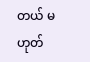တယ် မဟုတ်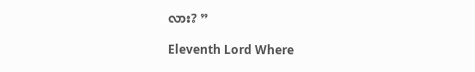လား? ”

Eleventh Lord Where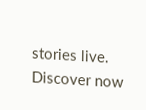stories live. Discover now